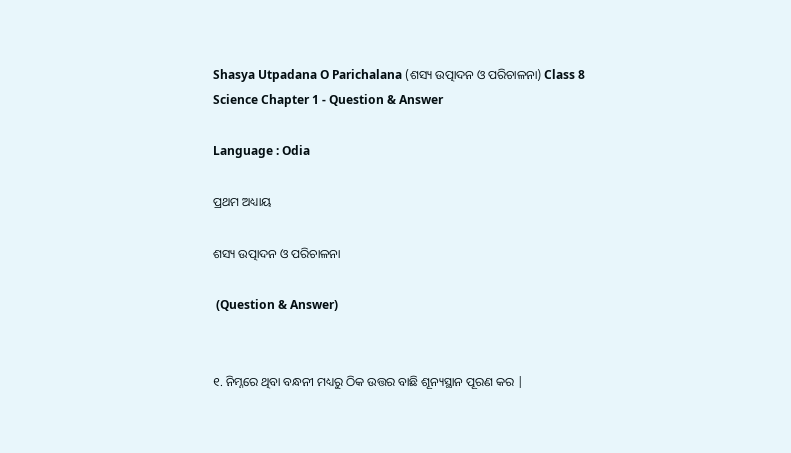Shasya Utpadana O Parichalana (ଶସ୍ୟ ଉତ୍ପାଦନ ଓ ପରିଚାଳନା) Class 8 Science Chapter 1 - Question & Answer

Language : Odia

ପ୍ରଥମ ଅଧ୍ୟାୟ

ଶସ୍ୟ ଉତ୍ପାଦନ ଓ ପରିଚାଳନା

 (Question & Answer)


୧. ନିମ୍ନରେ ଥିବା ବନ୍ଧନୀ ମଧ୍ୟରୁ ଠିକ ଉତ୍ତର ବାଛି ଶୂନ୍ୟସ୍ଥାନ ପୂରଣ କର |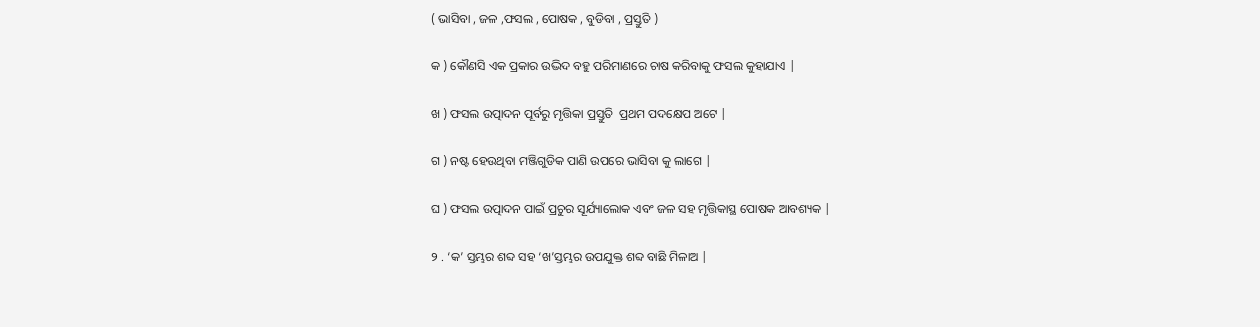( ଭାସିବା , ଜଳ ,ଫସଲ , ପୋଷକ , ବୁଡିବା , ପ୍ରସ୍ତୁତି )

କ ) କୌଣସି ଏକ ପ୍ରକାର ଉଦ୍ଭିଦ ବହୁ ପରିମାଣରେ ଚାଷ କରିବାକୁ ଫସଲ କୁହାଯାଏ |

ଖ ) ଫସଲ ଉତ୍ପାଦନ ପୂର୍ବରୁ ମୃତ୍ତିକା ପ୍ରସ୍ତୁତି  ପ୍ରଥମ ପଦକ୍ଷେପ ଅଟେ |

ଗ ) ନଷ୍ଟ ହେଉଥିବା ମଞ୍ଜିଗୁଡିକ ପାଣି ଉପରେ ଭାସିବା କୁ ଲାଗେ |

ଘ ) ଫସଲ ଉତ୍ପାଦନ ପାଇଁ ପ୍ରଚୁର ସୂର୍ଯ୍ୟାଲୋକ ଏବଂ ଜଳ ସହ ମୃତ୍ତିକାସ୍ଥ ପୋଷକ ଆବଶ୍ୟକ |

୨ . ‘କ’ ସ୍ତମ୍ଭର ଶବ୍ଦ ସହ ‘ଖ’ସ୍ତମ୍ଭର ଉପଯୁକ୍ତ ଶବ୍ଦ ବାଛି ମିଳାଅ |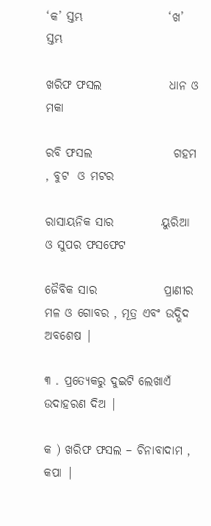‘କ’ ସ୍ତମ୍ଭ                  ‘ଖ’ ସ୍ତମ୍ଭ

ଖରିଫ ଫସଲ              ଧାନ ଓ ମକା

ରବି ଫସଲ                 ଗହମ , ବୁଟ  ଓ ମଟର

ରାସାୟନିକ ସାର          ୟୁରିଆ ଓ ସୁପର ଫସଫେଟ

ଜୈବିକ ସାର              ପ୍ରାଣୀର ମଳ ଓ ଗୋବର , ମୂତ୍ର ଏବଂ ଉଦ୍ଭିଦ ଅବଶେଷ |

୩ . ପ୍ରତ୍ୟେକରୁ ଦୁଇଟି ଲେଖାଏଁ ଉଦାହରଣ ଦିଅ |

କ ) ଖରିଫ ଫସଲ – ଚିନାବାଦାମ , କପା |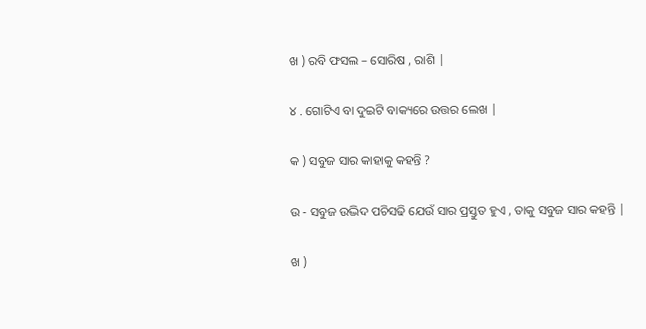ଖ ) ରବି ଫସଲ – ସୋରିଷ , ରାଶି |

୪ . ଗୋଟିଏ ବା ଦୁଇଟି ବାକ୍ୟରେ ଉତ୍ତର ଲେଖ |

କ ) ସବୁଜ ସାର କାହାକୁ କହନ୍ତି ?

ଉ - ସବୁଜ ଉଦ୍ଭିଦ ପଚିସଢି ଯେଉଁ ସାର ପ୍ରସ୍ତୁତ ହୁଏ , ତାକୁ ସବୁଜ ସାର କହନ୍ତି |

ଖ )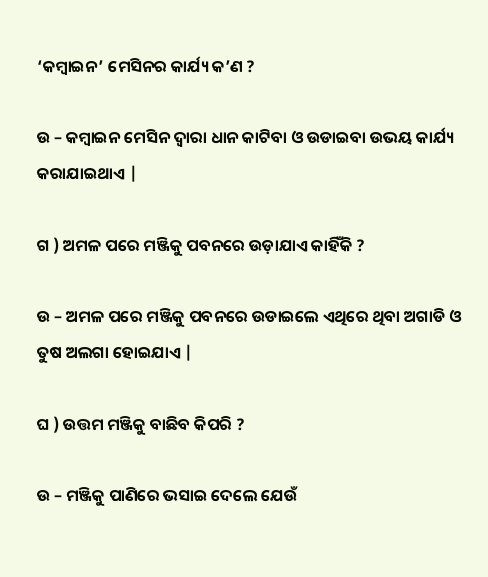‘କମ୍ବାଇନ’ ମେସିନର କାର୍ଯ୍ୟ କ’ଣ ?

ଉ – କମ୍ବାଇନ ମେସିନ ଦ୍ଵାରା ଧାନ କାଟିବା ଓ ଉଡାଇବା ଉଭୟ କାର୍ଯ୍ୟ କରାଯାଇଥାଏ |

ଗ ) ଅମଳ ପରେ ମଞ୍ଜିକୁ ପବନରେ ଉଡ଼ାଯାଏ କାହିଁକି ?

ଉ – ଅମଳ ପରେ ମଞ୍ଜିକୁ ପବନରେ ଉଡାଇଲେ ଏଥିରେ ଥିବା ଅଗାଡି ଓ ତୁଷ ଅଲଗା ହୋଇଯାଏ |

ଘ ) ଉତ୍ତମ ମଞ୍ଜିକୁ ବାଛିବ କିପରି ?

ଉ – ମଞ୍ଜିକୁ ପାଣିରେ ଭସାଇ ଦେଲେ ଯେଉଁ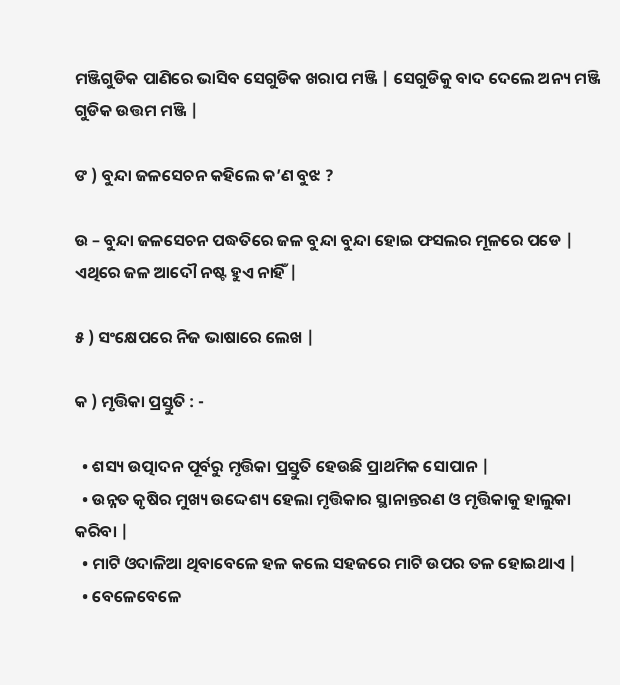ମଞ୍ଜିଗୁଡିକ ପାଣିରେ ଭାସିବ ସେଗୁଡିକ ଖରାପ ମଞ୍ଜି | ସେଗୁଡିକୁ ବାଦ ଦେଲେ ଅନ୍ୟ ମଞ୍ଜି ଗୁଡିକ ଉତ୍ତମ ମଞ୍ଜି |

ଙ ) ବୁନ୍ଦା ଜଳସେଚନ କହିଲେ କ’ଣ ବୁଝ ?

ଉ – ବୁନ୍ଦା ଜଳସେଚନ ପଦ୍ଧତିରେ ଜଳ ବୁନ୍ଦା ବୁନ୍ଦା ହୋଇ ଫସଲର ମୂଳରେ ପଡେ | ଏଥିରେ ଜଳ ଆଦୌ ନଷ୍ଟ ହୁଏ ନାହିଁ |

୫ ) ସଂକ୍ଷେପରେ ନିଜ ଭାଷାରେ ଲେଖ |

କ ) ମୃତ୍ତିକା ପ୍ରସ୍ତୁତି : -

  • ଶସ୍ୟ ଉତ୍ପାଦନ ପୂର୍ବରୁ ମୃତ୍ତିକା ପ୍ରସ୍ତୁତି ହେଉଛି ପ୍ରାଥମିକ ସୋପାନ |
  • ଉନ୍ନତ କୃଷିର ମୁଖ୍ୟ ଉଦ୍ଦେଶ୍ୟ ହେଲା ମୃତ୍ତିକାର ସ୍ଥାନାନ୍ତରଣ ଓ ମୃତ୍ତିକାକୁ ହାଲୁକା କରିବା |
  • ମାଟି ଓଦାଳିଆ ଥିବାବେଳେ ହଳ କଲେ ସହଜରେ ମାଟି ଉପର ତଳ ହୋଇଥାଏ |
  • ବେଳେବେଳେ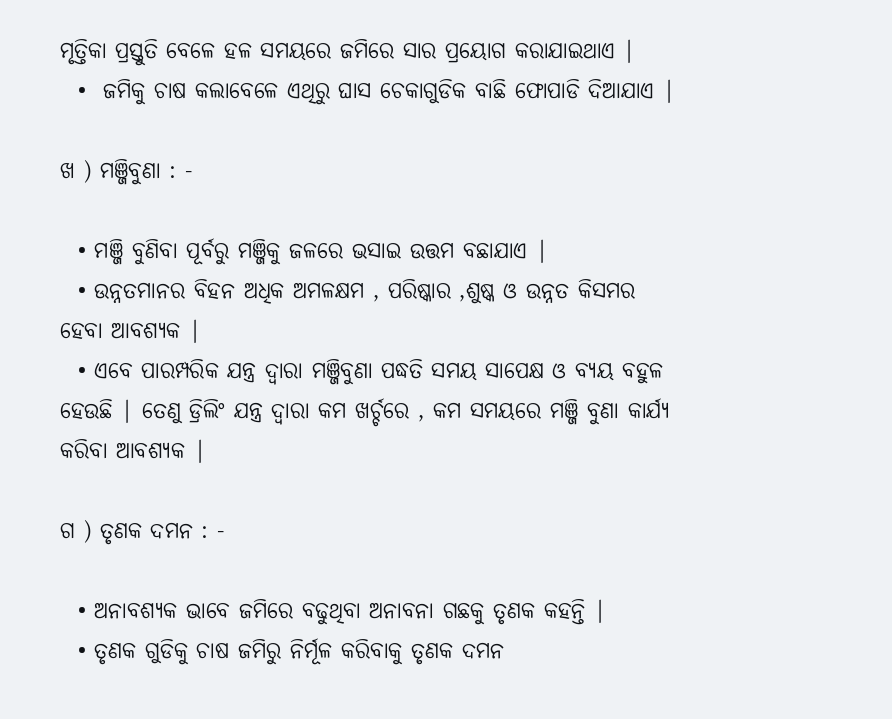ମୃତ୍ତିକା ପ୍ରସ୍ତୁତି ବେଳେ ହଳ ସମୟରେ ଜମିରେ ସାର ପ୍ରୟୋଗ କରାଯାଇଥାଏ |
  •  ଜମିକୁ ଚାଷ କଲାବେଳେ ଏଥିରୁ ଘାସ ଚେକାଗୁଡିକ ବାଛି ଫୋପାଡି ଦିଆଯାଏ |

ଖ ) ମଞ୍ଜିବୁଣା : -

  • ମଞ୍ଜି ବୁଣିବା ପୂର୍ବରୁ ମଞ୍ଜିକୁ ଜଳରେ ଭସାଇ ଉତ୍ତମ ବଛାଯାଏ |
  • ଉନ୍ନତମାନର ବିହନ ଅଧିକ ଅମଳକ୍ଷମ , ପରିଷ୍କାର ,ଶୁଷ୍କ ଓ ଉନ୍ନତ କିସମର ହେବା ଆବଶ୍ୟକ |
  • ଏବେ ପାରମ୍ପରିକ ଯନ୍ତ୍ର ଦ୍ଵାରା ମଞ୍ଜିବୁଣା ପଦ୍ଧତି ସମୟ ସାପେକ୍ଷ ଓ ବ୍ୟୟ ବହୁଳ ହେଉଛି | ତେଣୁ ଡ୍ରିଲିଂ ଯନ୍ତ୍ର ଦ୍ଵାରା କମ ଖର୍ଚ୍ଚରେ , କମ ସମୟରେ ମଞ୍ଜି ବୁଣା କାର୍ଯ୍ୟ କରିବା ଆବଶ୍ୟକ |

ଗ ) ତୃଣକ ଦମନ : -

  • ଅନାବଶ୍ୟକ ଭାବେ ଜମିରେ ବଢୁଥିବା ଅନାବନା ଗଛକୁ ତୃଣକ କହନ୍ତି |
  • ତୃଣକ ଗୁଡିକୁ ଚାଷ ଜମିରୁ ନିର୍ମୂଳ କରିବାକୁ ତୃଣକ ଦମନ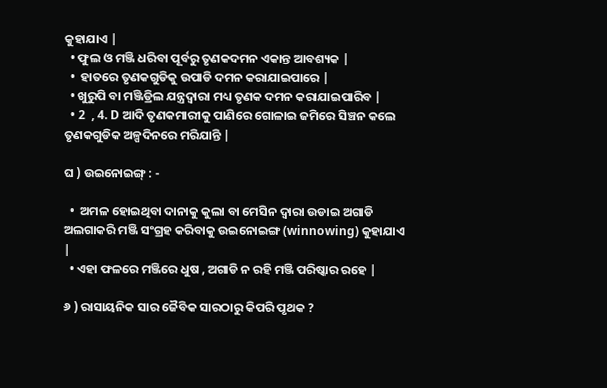କୁହାଯାଏ |
  • ଫୁଲ ଓ ମଞ୍ଜି ଧରିବା ପୂର୍ବରୁ ତୃଣକଦମନ ଏକାନ୍ତ ଆବଶ୍ୟକ |
  •  ହାତରେ ତୃଣକଗୁଡିକୁ ଉପାଡି ଦମନ କରାଯାଇପାରେ |
  • ଖୁରୁପି ବା ମଞ୍ଜିଡ୍ରିଲ ଯନ୍ତ୍ରଦ୍ଵାରା ମଧ୍ୟ ତୃଣକ ଦମନ କରାଯାଇପାରିବ |
  • 2  , 4. D ଆଦି ତୃଣକମାରୀକୁ ପାଣିରେ ଗୋଳାଇ ଜମିରେ ସିଞ୍ଚନ କଲେ ତୃଣକଗୁଡିକ ଅଳ୍ପଦିନରେ ମରିଯାନ୍ତି |

ଘ ) ଉଇନୋଇଙ୍ଗ୍ : -

  •  ଅମଳ ହୋଇଥିବା ଦାନାକୁ କୁଲା ବା ମେସିନ ଦ୍ଵାରା ଉଡାଇ ଅଗାଡି ଅଲଗାକରି ମଞ୍ଜି ସଂଗ୍ରହ କରିବାକୁ ଉଇନୋଇଙ୍ଗ (winnowing) କୁହାଯାଏ |
  • ଏହା ଫଳରେ ମଞ୍ଜିରେ ଧୁଷ , ଅଗାଡି ନ ରହି ମଞ୍ଜି ପରିଷ୍କାର ରହେ |

୬ ) ରାସାୟନିକ ସାର ଜୈବିକ ସାରଠାରୁ କିପରି ପୃଥକ ?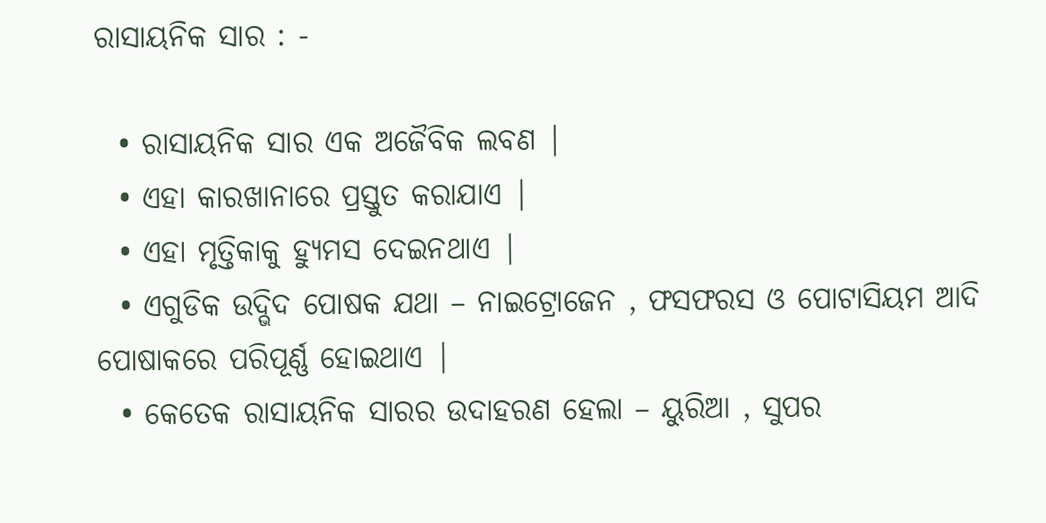ରାସାୟନିକ ସାର : -

  • ରାସାୟନିକ ସାର ଏକ ଅଜୈବିକ ଲବଣ |
  • ଏହା କାରଖାନାରେ ପ୍ରସ୍ତୁତ କରାଯାଏ |
  • ଏହା ମୃତ୍ତିକାକୁ ହ୍ୟୁମସ ଦେଇନଥାଏ |
  • ଏଗୁଡିକ ଉଦ୍ଭିଦ ପୋଷକ ଯଥା – ନାଇଟ୍ରୋଜେନ , ଫସଫରସ ଓ ପୋଟାସିୟମ ଆଦି ପୋଷାକରେ ପରିପୂର୍ଣ୍ଣ ହୋଇଥାଏ |
  • କେତେକ ରାସାୟନିକ ସାରର ଉଦାହରଣ ହେଲା – ୟୁରିଆ , ସୁପର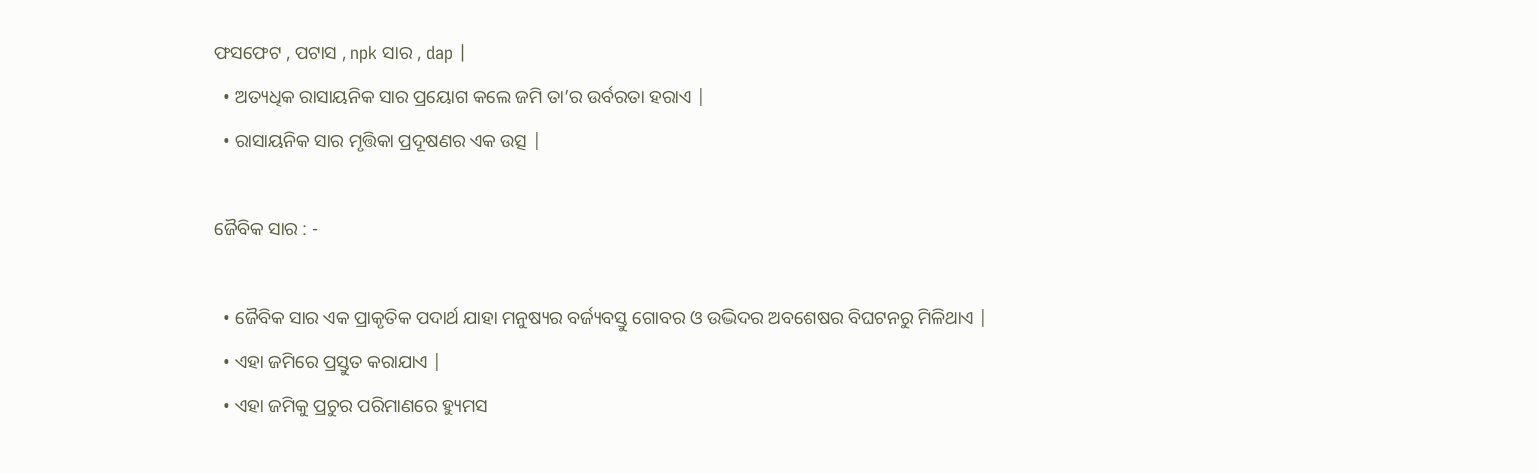ଫସଫେଟ , ପଟାସ , npk ସାର , dap |
  • ଅତ୍ୟଧିକ ରାସାୟନିକ ସାର ପ୍ରୟୋଗ କଲେ ଜମି ତା’ର ଉର୍ବରତା ହରାଏ |
  • ରାସାୟନିକ ସାର ମୃତ୍ତିକା ପ୍ରଦୂଷଣର ଏକ ଉତ୍ସ |

ଜୈବିକ ସାର : -

  • ଜୈବିକ ସାର ଏକ ପ୍ରାକୃତିକ ପଦାର୍ଥ ଯାହା ମନୁଷ୍ୟର ବର୍ଜ୍ୟବସ୍ତୁ ଗୋବର ଓ ଉଦ୍ଭିଦର ଅବଶେଷର ବିଘଟନରୁ ମିଳିଥାଏ |
  • ଏହା ଜମିରେ ପ୍ରସ୍ତୁତ କରାଯାଏ |
  • ଏହା ଜମିକୁ ପ୍ରଚୁର ପରିମାଣରେ ହ୍ୟୁମସ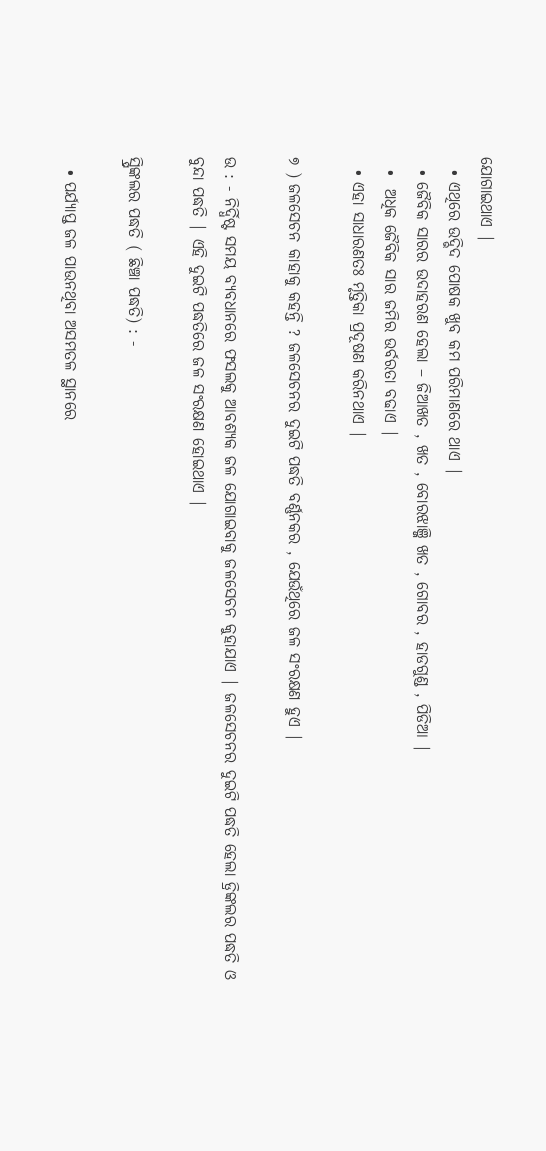ଯୋଗାଇଥାଏ |
  • ଏଥିରେ ଉଦ୍ଭିଦ ପୋଷକ ଖୁବ କମ ପରିମାଣରେ ଥାଏ |
  • ଜୈବିକ ସାରର ଉଦାହରଣ ହେଲା – ଜିଆଖତ , ଖତ , ବୋରଝାଞ୍ଜି ଖତ , ଗୋବର , ହାଡଗୁଣ୍ଡ , ପିଡିଆ |
  •  ଅଧିକ ଜୈବିକ ସାର ଜମିର ଉର୍ବରତା ବଢାଏ |
  • ଏହା ସାଧାରଣତଃ ମୃତ୍ତିକା ପ୍ରଦୂଷଣ କରିନଥାଏ |

୭ ) ଜଳସେଚନ କାହାକୁ କହନ୍ତି ? ଜଳସେଚନର ଦୁଇଟି ପଦ୍ଧତି ବର୍ଣ୍ଣନକର , ଯେଉଁଥିରେ ଜଳ ସଂରକ୍ଷଣ ହୁଏ |

ଉ : - ନିର୍ଦ୍ଧିଷ୍ଟ ସମୟ ବ୍ୟବଧାନରେ ଫସଲକୁ ଆବଶ୍ୟକ ଜଳ ଯୋଗାଇବାକୁ ଜଳସେଚନ କୁହାଯାଏ | ଜଳସେଚନର ଦୁଇଟି ପଦ୍ଧତି ହେଲା ଡ୍ରିଙ୍କଲର ପଦ୍ଧତି ଓ ବୁନ୍ଦା ପଦ୍ଧତି | ଏହି ଦୁଇଟି ପଦ୍ଧତିରେ ଜଳ ସଂରକ୍ଷଣ ହୋଇଥାଏ |

ସ୍ପ୍ରିଙ୍କଲର ପଦ୍ଧତି ( ଛିଞ୍ଚା ପଦ୍ଧତି) : -

  • ପର୍ଯ୍ୟାପ୍ତ ଜଳ ପାଉନଥିବା ଅସମତଳ ସ୍ଥାନରେ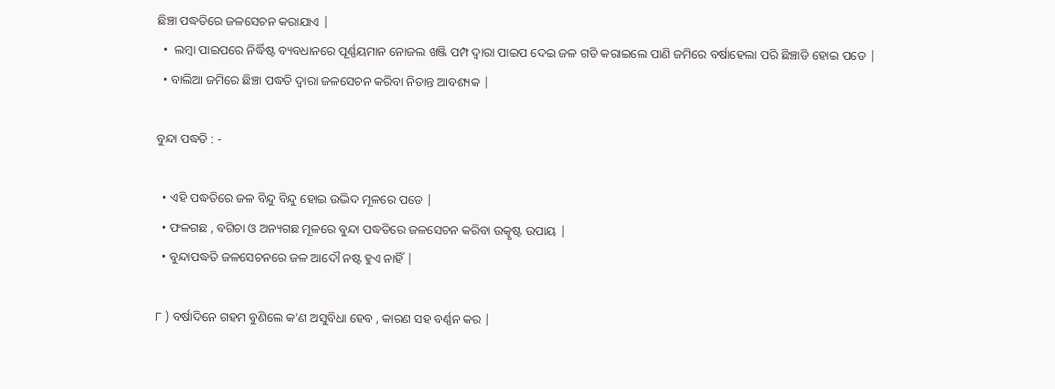ଛିଞ୍ଚା ପଦ୍ଧତିରେ ଜଳସେଚନ କରାଯାଏ |
  •  ଲମ୍ବା ପାଇପରେ ନିର୍ଦ୍ଧିଷ୍ଟ ବ୍ୟବଧାନରେ ପୂର୍ଣ୍ଣୟମାନ ନୋଜଲ ଖଞ୍ଜି ପମ୍ପ ଦ୍ଵାରା ପାଇପ ଦେଇ ଜଳ ଗତି କରାଇଲେ ପାଣି ଜମିରେ ବର୍ଷାହେଲା ପରି ଛିଞ୍ଚାଡି ହୋଇ ପଡେ |
  • ବାଲିଆ ଜମିରେ ଛିଞ୍ଚା ପଦ୍ଧତି ଦ୍ଵାରା ଜଳସେଚନ କରିବା ନିତାନ୍ତ ଆବଶ୍ୟକ |

ବୁନ୍ଦା ପଦ୍ଧତି : -

  • ଏହି ପଦ୍ଧତିରେ ଜଳ ବିନ୍ଦୁ ବିନ୍ଦୁ ହୋଇ ଉଦ୍ଭିଦ ମୂଳରେ ପଡେ |
  • ଫଳଗଛ , ବଗିଚା ଓ ଅନ୍ୟଗଛ ମୂଳରେ ବୁନ୍ଦା ପଦ୍ଧତିରେ ଜଳସେଚନ କରିବା ଉତ୍କୃଷ୍ଟ ଉପାୟ |
  • ବୁନ୍ଦାପଦ୍ଧତି ଜଳସେଚନରେ ଜଳ ଆଦୌ ନଷ୍ଟ ହୁଏ ନାହିଁ |

୮ ) ବର୍ଷାଦିନେ ଗହମ ବୁଣିଲେ କ’ଣ ଅସୁବିଧା ହେବ , କାରଣ ସହ ବର୍ଣ୍ଣନ କର |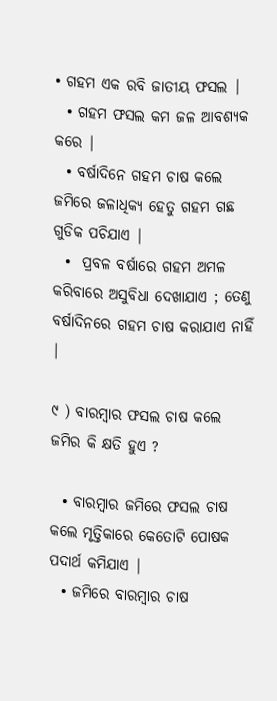• ଗହମ ଏକ ରବି ଜାତୀୟ ଫସଲ |
  • ଗହମ ଫସଲ କମ ଜଳ ଆବଶ୍ୟକ କରେ |
  • ବର୍ଷାଦିନେ ଗହମ ଚାଷ କଲେ ଜମିରେ ଜଳାଧିକ୍ୟ ହେତୁ ଗହମ ଗଛ ଗୁଡିକ ପଚିଯାଏ |
  •  ପ୍ରବଳ ବର୍ଷାରେ ଗହମ ଅମଳ କରିବାରେ ଅସୁବିଧା ଦେଖାଯାଏ ; ତେଣୁ ବର୍ଷାଦିନରେ ଗହମ ଚାଷ କରାଯାଏ ନାହିଁ |

୯ ) ବାରମ୍ବାର ଫସଲ ଚାଷ କଲେ ଜମିର କି କ୍ଷତି ହୁଏ ?

  • ବାରମ୍ବାର ଜମିରେ ଫସଲ ଚାଷ କଲେ ମୃତ୍ତିକାରେ କେତୋଟି ପୋଷକ ପଦାର୍ଥ କମିଯାଏ |
  • ଜମିରେ ବାରମ୍ବାର ଚାଷ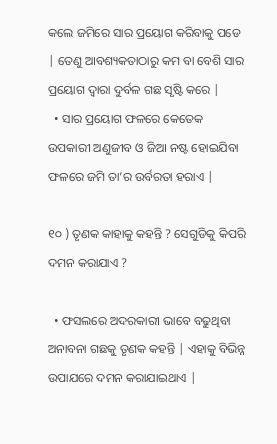କଲେ ଜମିରେ ସାର ପ୍ରୟୋଗ କରିବାକୁ ପଡେ | ତେଣୁ ଆବଶ୍ୟକତାଠାରୁ କମ ବା ବେଶି ସାର ପ୍ରୟୋଗ ଦ୍ଵାରା ଦୁର୍ବଳ ଗଛ ସୃଷ୍ଟି କରେ |
  • ସାର ପ୍ରୟୋଗ ଫଳରେ କେତେକ ଉପକାରୀ ଅଣୁଜୀବ ଓ ଜିଆ ନଷ୍ଟ ହୋଇଯିବା ଫଳରେ ଜମି ତା’ର ଉର୍ବରତା ହରାଏ |

୧୦ ) ତୃଣକ କାହାକୁ କହନ୍ତି ? ସେଗୁଡିକୁ କିପରି ଦମନ କରାଯାଏ ?

  • ଫସଲରେ ଅଦରକାରୀ ଭାବେ ବଢୁଥିବା ଅନାବନା ଗଛକୁ ତୃଣକ କହନ୍ତି | ଏହାକୁ ବିଭିନ୍ନ ଉପାଯରେ ଦମନ କରାଯାଇଥାଏ |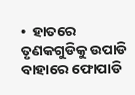•  ହାତରେ ତୃଣକଗୁଡିକୁ ଉପାଡି ବାହାରେ ଫୋପାଡି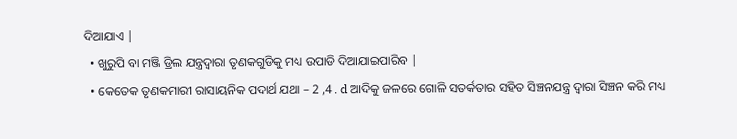ଦିଆଯାଏ |
  • ଖୁରୁପି ବା ମଞ୍ଜି ଡ୍ରିଲ ଯନ୍ତ୍ରଦ୍ଵାରା ତୃଣକଗୁଡିକୁ ମଧ୍ୟ ଉପାଡି ଦିଆଯାଇପାରିବ |
  • କେତେକ ତୃଣକମାରୀ ରାସାୟନିକ ପଦାର୍ଥ ଯଥା – 2 ,4 . d ଆଦିକୁ ଜଳରେ ଗୋଳି ସତର୍କତାର ସହିତ ସିଞ୍ଚନଯନ୍ତ୍ର ଦ୍ଵାରା ସିଞ୍ଚନ କରି ମଧ୍ୟ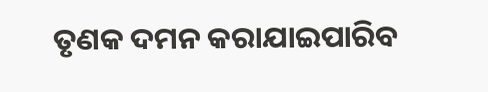ତୃଣକ ଦମନ କରାଯାଇପାରିବ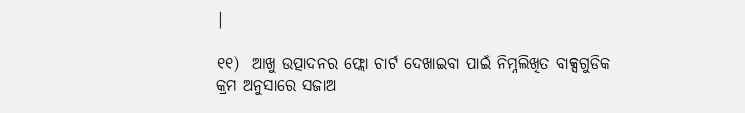|

୧୧)  ଆଖୁ ଉତ୍ପାଦନର ଫ୍ଲୋ ଚାର୍ଟ ଦେଖାଇବା ପାଇଁ ନିମ୍ନଲିଖିତ ବାକ୍ସଗୁଡିକ କ୍ରମ ଅନୁସାରେ ସଜାଅ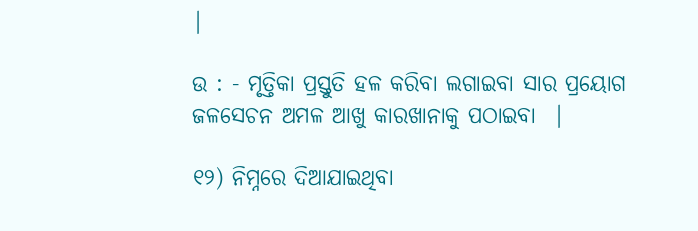|

ଉ : - ମୃତ୍ତିକା ପ୍ରସ୍ତୁତି ହଳ କରିବା ଲଗାଇବା ସାର ପ୍ରୟୋଗ ଜଳସେଚନ ଅମଳ ଆଖୁ କାରଖାନାକୁ ପଠାଇବା  |

୧୨) ନିମ୍ନରେ ଦିଆଯାଇଥିବା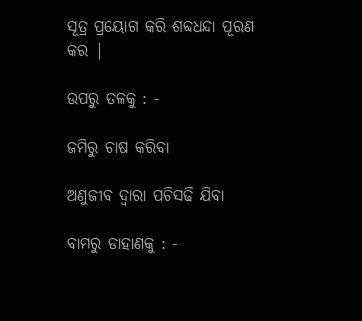ସୂତ୍ର ପ୍ରୟୋଗ କରି ଶବ୍ଦଧନ୍ଦା ପୂରଣ କର |

ଉପରୁ ତଳକୁ : -

ଜମିରୁ ଚାଷ କରିବା

ଅଣୁଜୀବ ଦ୍ଵାରା ପଚିସଢି ଯିବା

ବାମରୁ ଡାହାଣକୁ : -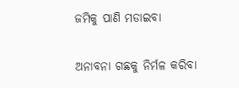ଜମିକୁ ପାଣି ମଡାଇବା

ଅନାବନା ଗଛକୁ ନିର୍ମଳ କରିବା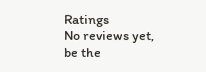Ratings
No reviews yet, be the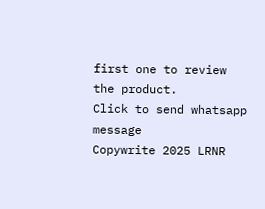first one to review the product.
Click to send whatsapp message
Copywrite 2025 LRNR